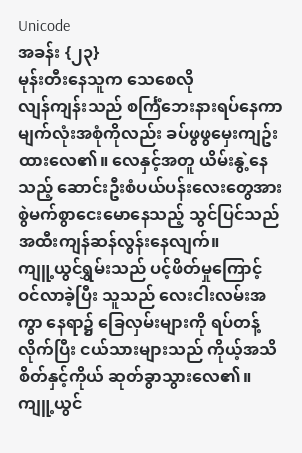Unicode
အခန်း {၂၃}
မုန်းတီးနေသူက သေစေလို
လျန်ကျန်းသည် စင်္ကြံဘေးနားရပ်နေကာ မျက်လုံးအစုံကိုလည်း ခပ်ဖွဖွမှေးကျဥ်းထားလေ၏။ လေနှင့်အတူ ယိမ်းနွဲ့နေသည့် ဆောင်းဦးစံပယ်ပန်းလေးတွေအား စွဲမက်စွာငေးမောနေသည့် သွင်ပြင်သည် အထီးကျန်ဆန်လွန်းနေလျက်။
ကျူ့ယွင်ရွှမ်းသည် ပင့်ဖိတ်မှုကြောင့် ဝင်လာခဲ့ပြီး သူသည် လေးငါးလမ်းအကွာ နေရာ၌ ခြေလှမ်းများကို ရပ်တန့်လိုက်ပြီး ငယ်သားများသည် ကိုယ့်အသိစိတ်နှင့်ကိုယ် ဆုတ်ခွာသွားလေ၏။ ကျူ့ယွင်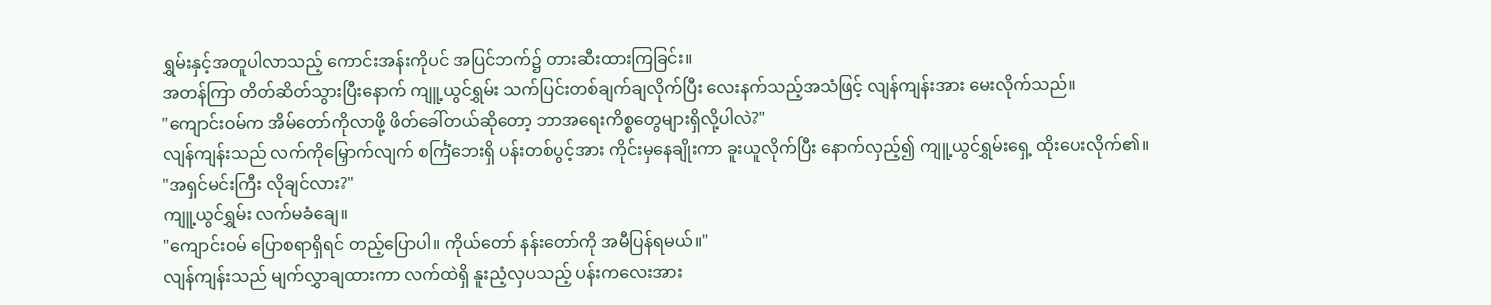ရွှမ်းနှင့်အတူပါလာသည့် ကောင်းအန်းကိုပင် အပြင်ဘက်၌ တားဆီးထားကြခြင်း။
အတန်ကြာ တိတ်ဆိတ်သွားပြီးနောက် ကျူ့ယွင်ရွှမ်း သက်ပြင်းတစ်ချက်ချလိုက်ပြီး လေးနက်သည့်အသံဖြင့် လျန်ကျန်းအား မေးလိုက်သည်။
"ကျောင်းဝမ်က အိမ်တော်ကိုလာဖို့ ဖိတ်ခေါ်တယ်ဆိုတော့ ဘာအရေးကိစ္စတွေများရှိလို့ပါလဲ?"
လျန်ကျန်းသည် လက်ကိုမြှောက်လျက် စင်္ကြံဘေးရှိ ပန်းတစ်ပွင့်အား ကိုင်းမှနေချိုးကာ ခူးယူလိုက်ပြီး နောက်လှည့်၍ ကျူ့ယွင်ရွှမ်းရှေ့ ထိုးပေးလိုက်၏။
"အရှင်မင်းကြီး လိုချင်လား?"
ကျူ့ယွင်ရွှမ်း လက်မခံချေ။
"ကျောင်းဝမ် ပြောစရာရှိရင် တည့်ပြောပါ။ ကိုယ်တော် နန်းတော်ကို အမီပြန်ရမယ်။"
လျန်ကျန်းသည် မျက်လွှာချထားကာ လက်ထဲရှိ နူးညံ့လှပသည့် ပန်းကလေးအား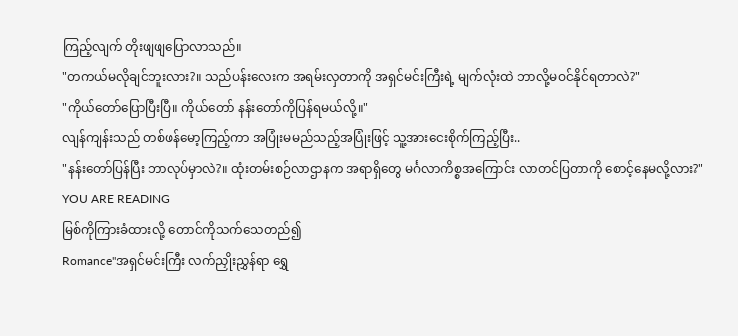ကြည့်လျက် တိုးဖျဖျပြောလာသည်။
"တကယ်မလိုချင်ဘူးလား?။ သည်ပန်းလေးက အရမ်းလှတာကို အရှင်မင်းကြီးရဲ့ မျက်လုံးထဲ ဘာလို့မဝင်နိုင်ရတာလဲ?"
"ကိုယ်တော်ပြောပြီးပြီ။ ကိုယ်တော် နန်းတော်ကိုပြန်ရမယ်လို့။"
လျန်ကျန်းသည် တစ်ဖန်မော့ကြည့်ကာ အပြုံးမမည်သည့်အပြုံးဖြင့် သူ့အားငေးစိုက်ကြည့်ပြီး..
"နန်းတော်ပြန်ပြီး ဘာလုပ်မှာလဲ?။ ထုံးတမ်းစဉ်လာဌာနက အရာရှိတွေ မင်္ဂလာကိစ္စအကြောင်း လာတင်ပြတာကို စောင့်နေမလို့လား?"
YOU ARE READING
မြစ်ကိုကြားခံထားလို့ တောင်ကိုသက်သေတည်၍
Romance"အရှင်မင်းကြီး လက်ညှိုးညွှန်ရာ ရွှေ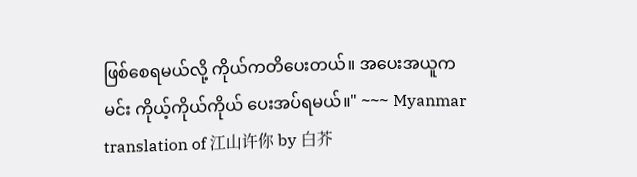ဖြစ်စေရမယ်လို့ ကိုယ်ကတိပေးတယ်။ အပေးအယူက မင်း ကိုယ့်ကိုယ်ကိုယ် ပေးအပ်ရမယ်။" ~~~ Myanmar translation of 江山许你 by 白芥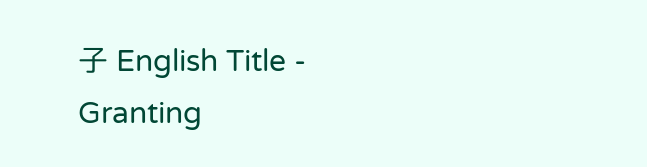子 English Title - Granting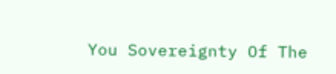You Sovereignty Of The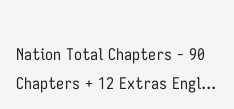Nation Total Chapters - 90 Chapters + 12 Extras Engl...